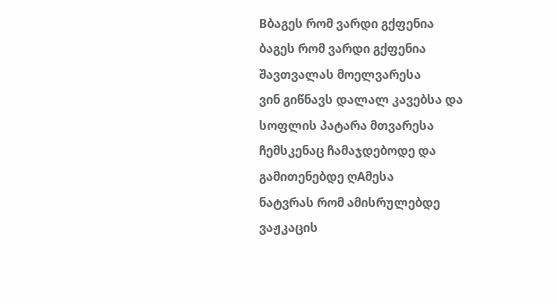Bბაგეს რომ ვარდი გქფენია
ბაგეს რომ ვარდი გქფენია
შავთვალას მოელვარესა
ვინ გიწნავს დალალ კავებსა და
სოფლის პატარა მთვარესა
ჩემსკენაც ჩამაჯდებოდე და
გამითენებდე ღAმესა
ნატვრას რომ ამისრულებდე
ვაჟკაცის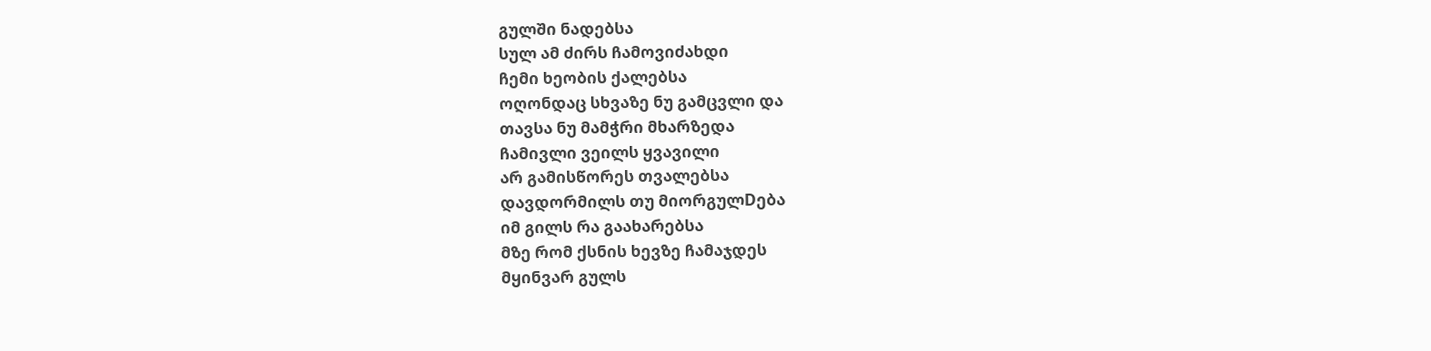გულში ნადებსა
სულ ამ ძირს ჩამოვიძახდი
ჩემი ხეობის ქალებსა
ოღონდაც სხვაზე ნუ გამცვლი და
თავსა ნუ მამჭრი მხარზედა
ჩამივლი ვეილს ყვავილი
არ გამისწორეს თვალებსა
დავდორმილს თუ მიორგულDება
იმ გილს რა გაახარებსა
მზე რომ ქსნის ხევზე ჩამაჯდეს
მყინვარ გულს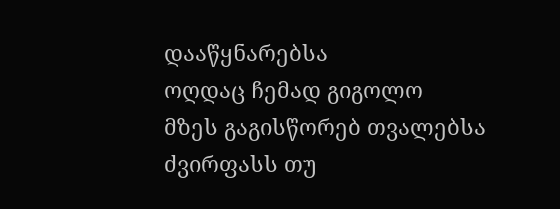დააწყნარებსა
ოღდაც ჩემად გიგოლო
მზეს გაგისწორებ თვალებსა
ძვირფასს თუ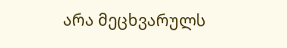არა მეცხვარულს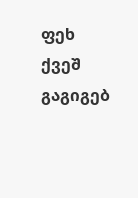ფეხ ქვეშ გაგიგებ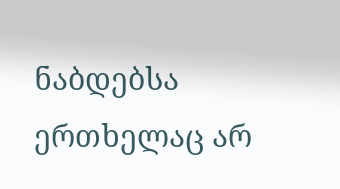ნაბდებსა
ერთხელაც არ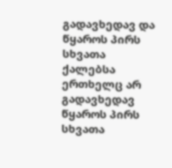გადავხედავ და
წყაროს პირს სხვათა ქალებსა
ერთხელც არ გადავხედავ
წყაროს პირს სხვათა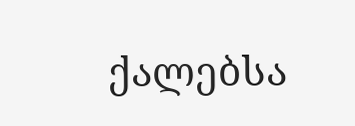ქალებსა